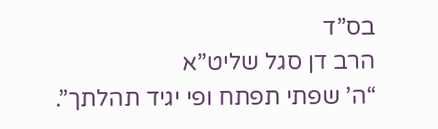בס”ד
הרב דן סגל שליט”א
“ה’ שפתי תפתח ופי יגיד תהלתך”.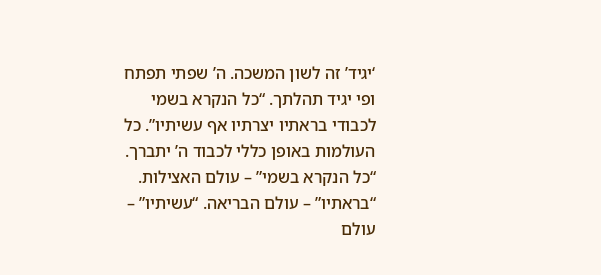‘יגיד’ זה לשון המשכה. ה’ שפתי תפתח ופי יגיד תהלתך. “כל הנקרא בשמי לכבודי בראתיו יצרתיו אף עשיתיו”. כל העולמות באופן כללי לכבוד ה’ יתברך. “כל הנקרא בשמי” – עולם האצילות. “בראתיו” – עולם הבריאה. “עשיתיו” – עולם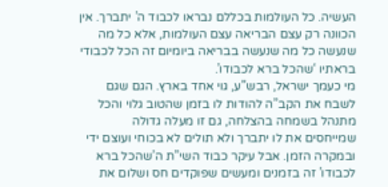העשיה. כל העולמות בכללם נבראו לכבוד ה’ יתברך. אין הכוונה רק עצם הבריאה עצם העולמות, אלא כל מה שנעשה כל מה שנעשה בבריאה ביומיום זה הכל לכבודי בראתיו ‘שהכל ברא לכבודו’.
מי כעמך ישראל, רבש”ע, גוי אחד בארץ. הגם שגם לשבח את הקב”ה להודות לו בזמן שהטוב גלוי והכל מתנהל בשמחה בהצלחה, גם זו מעלה גדולה שמייחסים את לו יתברך ולא תולים לא בכוחי ועוצם ידי ובמקרה הזמן. אבל עיקר כבוד השי”ת ה’שהכל ברא לכבודו’ זה בזמנים ומעשים שפוקדים חס ושלום את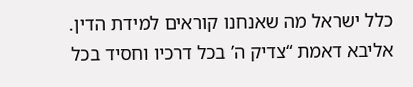כלל ישראל מה שאנחנו קוראים למידת הדין.
אליבא דאמת “צדיק ה’ בכל דרכיו וחסיד בכל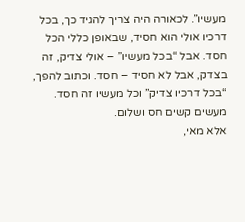מעשיו”. לכאורה היה צריך להגיד כך, בכל דרכיו אולי הוא חסיד, שבאופן כללי הכל חסד. אבל “בכל מעשיו” – אולי צדיק, זה בצדק, אבל לא חסיד – חסד. וכתוב להפך, “בכל דרכיו צדיק” וכל מעשיו זה חסד. מעשים קשים חס ושלום.
אלא מאי,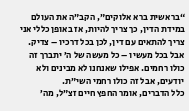“בראשית ברא אלוקים”, הקב”ה את העולם במידת הדין, כך צריך להיות, אז באופן כללי אני צריך להתאים עם דין, לכן בכל דרכיו – צדיק. אבל בכל מעשיו – כל מעשה של ה’ יתברך זה כולו רחמים. אפילו שאנחנו לא מבינים ולא יודעים, אבל זה כולו רחמי השי”ת.
כלל הדברים, אומר החפץ חיים זצ”ל, מה’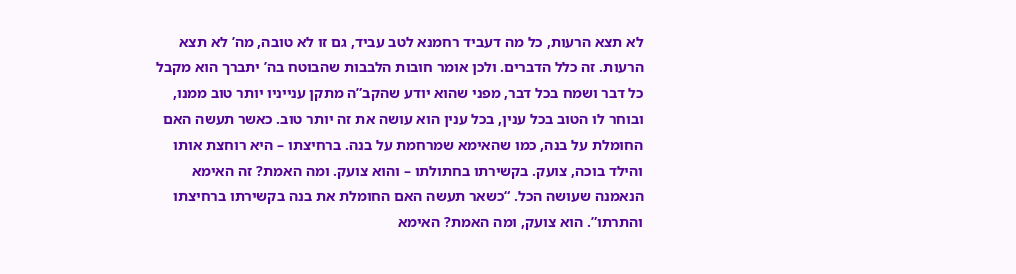לא תצא הרעות, כל מה דעביד רחמנא לטב עביד, גם זו לא טובה, מה’ לא תצא הרעות. זה כלל הדברים. ולכן אומר חובות הלבבות שהבוטח בה’ יתברך הוא מקבל כל דבר ושמח בכל דבר, מפני שהוא יודע שהקב”ה מתקן ענייניו יותר טוב ממנו, ובוחר לו הטוב בכל ענין, בכל ענין הוא עושה את זה יותר טוב. כאשר תעשה האם החומלת על בנה, כמו שהאימא שמרחמת על בנה. ברחיצתו – היא רוחצת אותו והילד בוכה, צועק. בקשירתו בחתולתו – והוא צועק. ומה האמת? זה האימא הנאמנה שעושה הכל. “כשאר תעשה האם החומלת את בנה בקשירתו ברחיצתו והתרתו”. הוא צועק, ומה האמת? האימא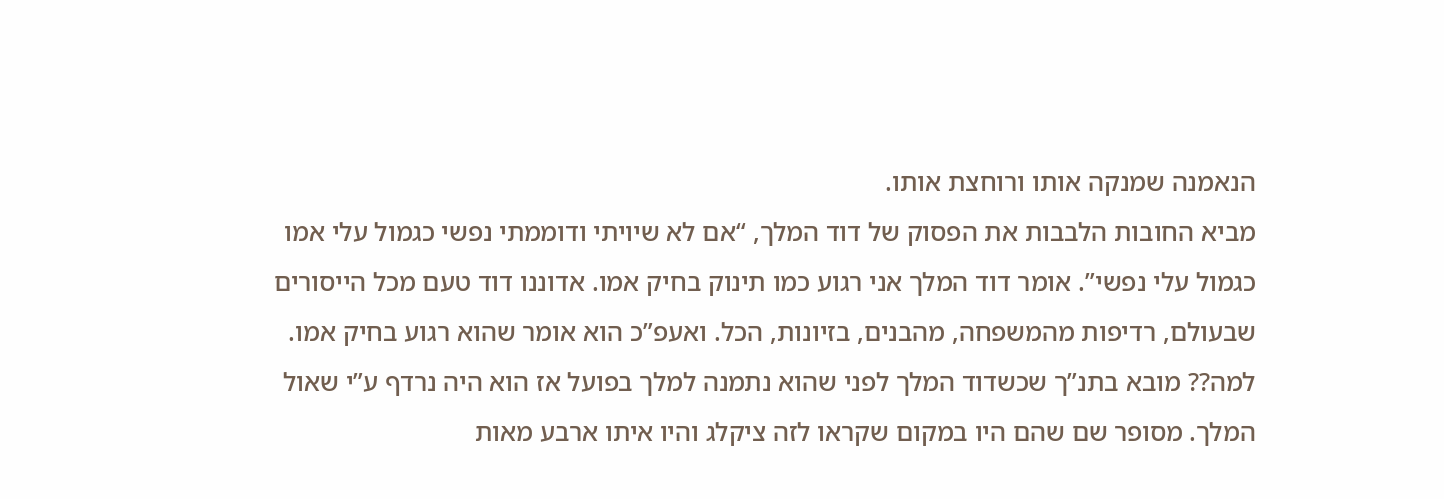הנאמנה שמנקה אותו ורוחצת אותו.
מביא החובות הלבבות את הפסוק של דוד המלך, “אם לא שיויתי ודוממתי נפשי כגמול עלי אמו כגמול עלי נפשי”. אומר דוד המלך אני רגוע כמו תינוק בחיק אמו. אדוננו דוד טעם מכל הייסורים שבעולם, רדיפות מהמשפחה, מהבנים, בזיונות, הכל. ואעפ”כ הוא אומר שהוא רגוע בחיק אמו. למה?? מובא בתנ”ך שכשדוד המלך לפני שהוא נתמנה למלך בפועל אז הוא היה נרדף ע”י שאול המלך. מסופר שם שהם היו במקום שקראו לזה ציקלג והיו איתו ארבע מאות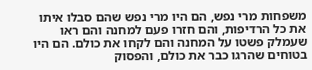משפחות מרי נפש, הם היו מרי נפש שהם סבלו איתו את כל הרדיפות, והם חזרו פעם למחנה והם ראו שעמלק פשטו על המחנה והם לקחו את כולם. הם היו בטוחים שהרגו כבר את כולם, והפסוק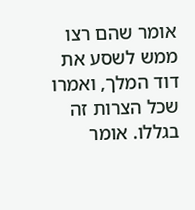אומר שהם רצו ממש לשסע את דוד המלך, ואמרו שכל הצרות זה בגללו. אומר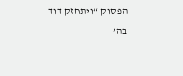הפסוק “ויתחזק דוד בה’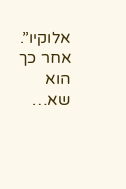אלוקיו”. אחר כך הוא שא…